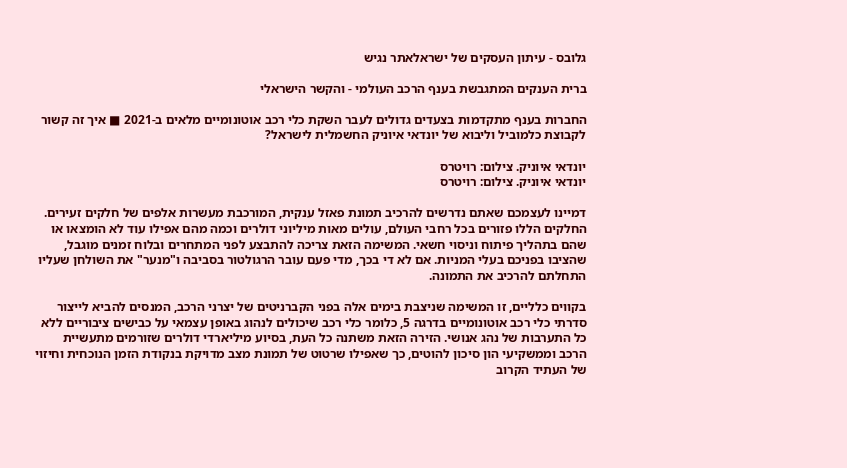גלובס - עיתון העסקים של ישראלאתר נגיש

ברית הענקים המתגבשת בענף הרכב העולמי - והקשר הישראלי

החברות בענף מתקדמות בצעדים גדולים לעבר השקת כלי רכב אוטונומיים מלאים ב-2021 ■ איך זה קשור לקבוצת כלמוביל וליבוא של יונדאי איוניק החשמלית לישראל?

יונדאי איוניק. צילום: רויטרס
יונדאי איוניק. צילום: רויטרס

דמיינו לעצמכם שאתם נדרשים להרכיב תמונת פאזל ענקית, המורכבת מעשרות אלפים של חלקים זעירים. החלקים הללו פזורים בכל רחבי העולם, עולים מאות מיליוני דולרים וכמה מהם אפילו עוד לא הומצאו או שהם בתהליך פיתוח וניסוי חשאי. המשימה הזאת צריכה להתבצע לפני המתחרים ובלוח זמנים מוגבל, שהציבו בפניכם בעלי המניות. אם לא די בכך, מדי פעם עובר הרגולטור בסביבה ו"מנער" את השולחן שעליו התחלתם להרכיב את התמונה.

בקווים כלליים, זו המשימה שניצבת בימים אלה בפני הקברניטים של יצרני הרכב, המנסים להביא לייצור סדרתי כלי רכב אוטונומיים בדרגה 5, כלומר כלי רכב שיכולים לנהוג באופן עצמאי על כבישים ציבוריים ללא כל התערבות של נהג אנושי. הזירה הזאת משתנה כל העת, בסיוע מיליארדי דולרים שזורמים מתעשיית הרכב וממשקיעי הון סיכון להוטים, כך שאפילו שרטוט של תמונת מצב מדויקת בנקודת הזמן הנוכחית וחיזוי של העתיד הקרוב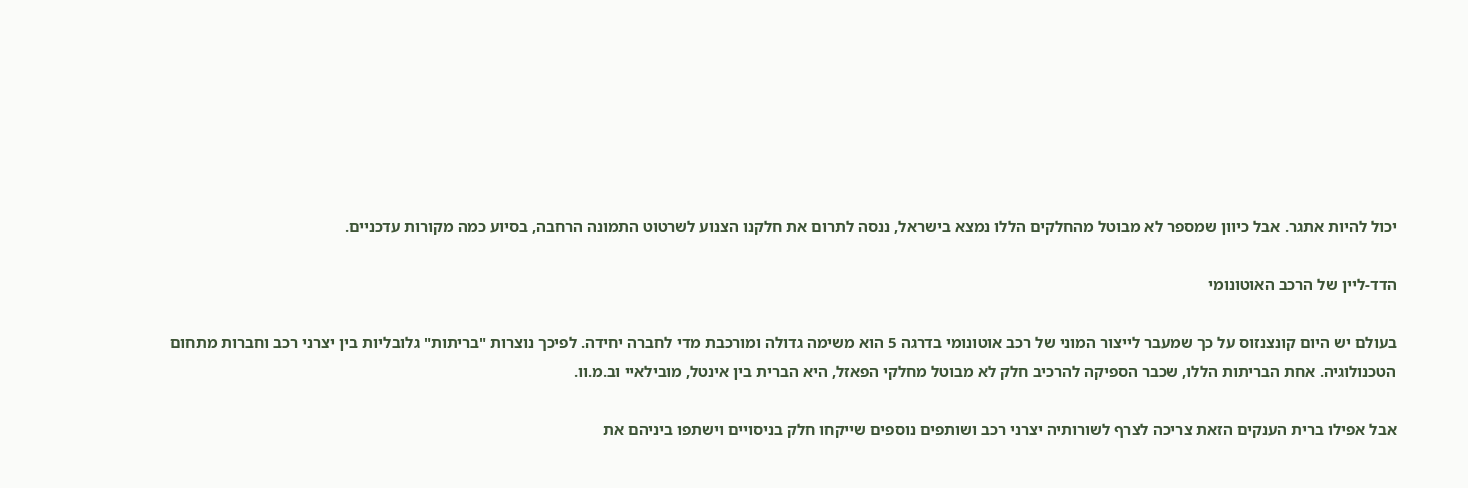יכול להיות אתגר. אבל כיוון שמספר לא מבוטל מהחלקים הללו נמצא בישראל, ננסה לתרום את חלקנו הצנוע לשרטוט התמונה הרחבה, בסיוע כמה מקורות עדכניים.

הדד-ליין של הרכב האוטונומי

בעולם יש היום קונצנזוס על כך שמעבר לייצור המוני של רכב אוטונומי בדרגה 5 הוא משימה גדולה ומורכבת מדי לחברה יחידה. לפיכך נוצרות "בריתות" גלובליות בין יצרני רכב וחברות מתחום הטכנולוגיה. אחת הבריתות הללו, שכבר הספיקה להרכיב חלק לא מבוטל מחלקי הפאזל, היא הברית בין אינטל, מובילאיי וב.מ.וו.

אבל אפילו ברית הענקים הזאת צריכה לצרף לשורותיה יצרני רכב ושותפים נוספים שייקחו חלק בניסויים וישתפו ביניהם את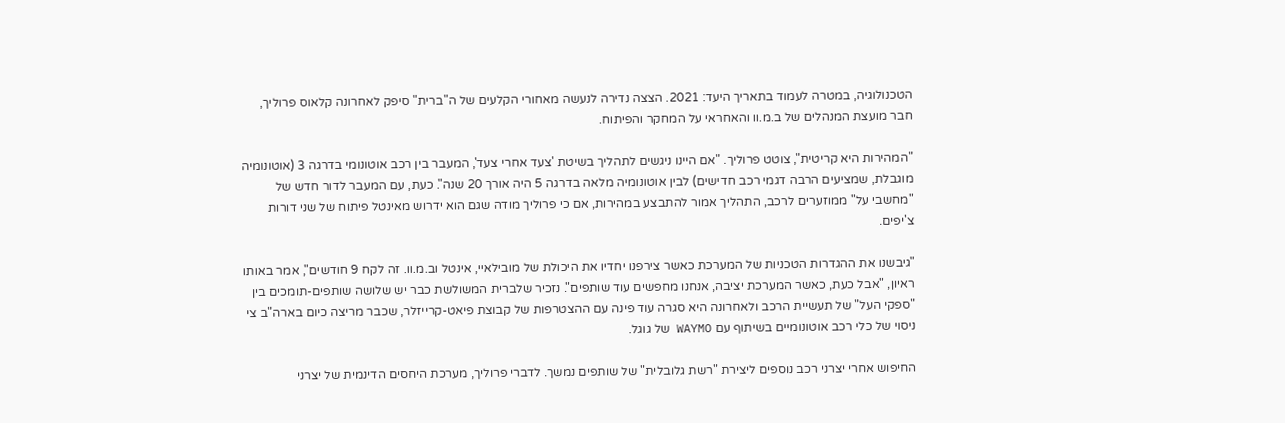הטכנולוגיה, במטרה לעמוד בתאריך היעד: 2021. הצצה נדירה לנעשה מאחורי הקלעים של ה"ברית" סיפק לאחרונה קלאוס פרוליך, חבר מועצת המנהלים של ב.מ.וו והאחראי על המחקר והפיתוח.

"המהירות היא קריטית", צוטט פרוליך. "אם היינו ניגשים לתהליך בשיטת 'צעד אחרי צעד', המעבר בין רכב אוטונומי בדרגה 3 (אוטונומיה מוגבלת, שמציעים הרבה דגמי רכב חדישים) לבין אוטונומיה מלאה בדרגה 5 היה אורך 20 שנה". כעת, עם המעבר לדור חדש של "מחשבי על" ממוזערים לרכב, התהליך אמור להתבצע במהירות, אם כי פרוליך מודה שגם הוא ידרוש מאינטל פיתוח של שני דורות צ'יפים.

"גיבשנו את ההגדרות הטכניות של המערכת כאשר צירפנו יחדיו את היכולת של מובילאיי, אינטל וב.מ.וו. זה לקח 9 חודשים", אמר באותו ראיון, "אבל כעת, כאשר המערכת יציבה, אנחנו מחפשים עוד שותפים". נזכיר שלברית המשולשת כבר יש שלושה שותפים-תומכים בין "ספקי העל" של תעשיית הרכב ולאחרונה היא סגרה עוד פינה עם ההצטרפות של קבוצת פיאט-קרייזלר, שכבר מריצה כיום בארה"ב צי ניסוי של כלי רכב אוטונומיים בשיתוף עם WAYMO של גוגל.

החיפוש אחרי יצרני רכב נוספים ליצירת "רשת גלובלית" של שותפים נמשך. לדברי פרוליך, מערכת היחסים הדינמית של יצרני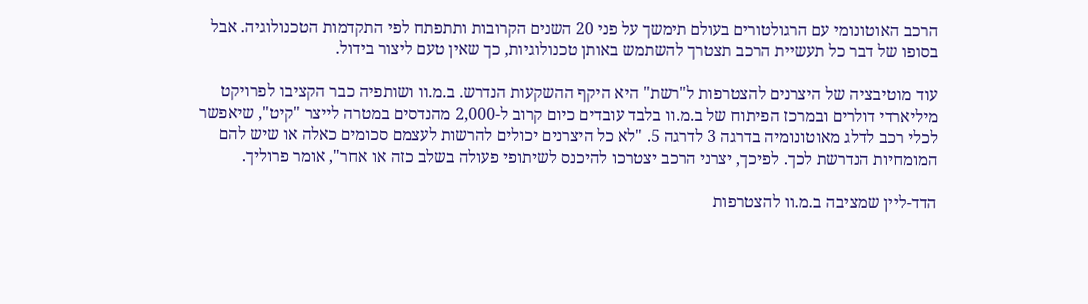הרכב האוטונומי עם הרגולטורים בעולם תימשך על פני 20 השנים הקרובות ותתפתח לפי התקדמות הטכנולוגיה. אבל בסופו של דבר כל תעשיית הרכב תצטרך להשתמש באותן טכנולוגיות, כך שאין טעם ליצור בידול.

עוד מוטיבציה של היצרנים להצטרפות ל"רשת" היא היקף ההשקעות הנדרש. ב.מ.וו ושותפיה כבר הקציבו לפרויקט מיליארדי דולרים ובמרכז הפיתוח של ב.מ.וו בלבד עובדים כיום קרוב ל-2,000 מהנדסים במטרה לייצר "קיט", שיאפשר לכלי רכב לדלג מאוטונומיה בדרגה 3 לדרגה 5. "לא כל היצרנים יכולים להרשות לעצמם סכומים כאלה או שיש להם המומחיות הנדרשת לכך. לפיכך, יצרני הרכב יצטרכו להיכנס לשיתופי פעולה בשלב כזה או אחר", אומר פרוליך.

הדד-ליין שמציבה ב.מ.וו להצטרפות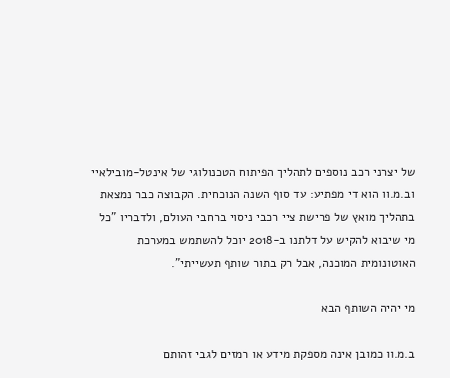של יצרני רכב נוספים לתהליך הפיתוח הטכנולוגי של אינטל-מובילאיי וב.מ.וו הוא די מפתיע: עד סוף השנה הנוכחית. הקבוצה כבר נמצאת בתהליך מואץ של פרישת ציי רכבי ניסוי ברחבי העולם, ולדבריו "כל מי שיבוא להקיש על דלתנו ב-2018 יוכל להשתמש במערכת האוטונומית המוכנה, אבל רק בתור שותף תעשייתי".

מי יהיה השותף הבא

ב.מ.וו כמובן אינה מספקת מידע או רמזים לגבי זהותם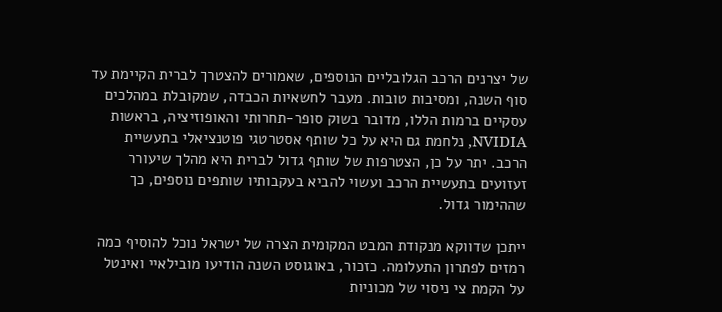של יצרנים הרכב הגלובליים הנוספים, שאמורים להצטרך לברית הקיימת עד סוף השנה, ומסיבות טובות. מעבר לחשאיות הכבדה, שמקובלת במהלכים עסקיים ברמות הללו, מדובר בשוק סופר-תחרותי והאופוזיציה, בראשות NVIDIA, נלחמת גם היא על כל שותף אסטרטגי פוטנציאלי בתעשיית הרכב. יתר על כן, הצטרפות של שותף גדול לברית היא מהלך שיעורר זעזועים בתעשיית הרכב ועשוי להביא בעקבותיו שותפים נוספים, כך שההימור גדול.

ייתכן שדווקא מנקודת המבט המקומית הצרה של ישראל נוכל להוסיף כמה רמזים לפתרון התעלומה. כזכור, באוגוסט השנה הודיעו מובילאיי ואינטל על הקמת צי ניסוי של מכוניות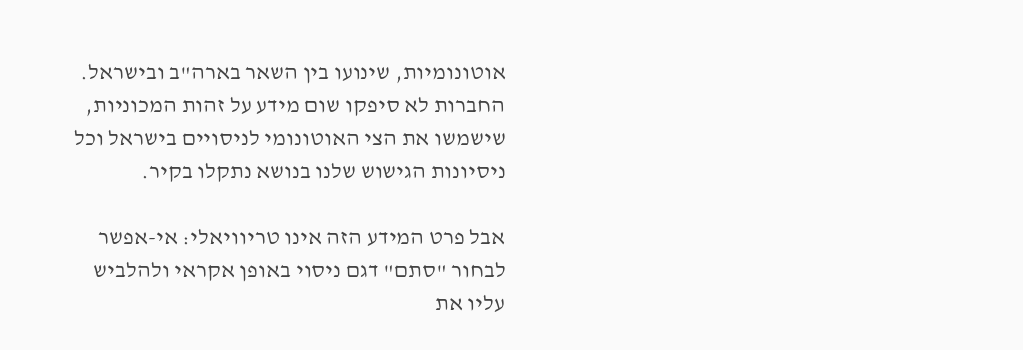אוטונומיות, שינועו בין השאר בארה"ב ובישראל. החברות לא סיפקו שום מידע על זהות המכוניות, שישמשו את הצי האוטונומי לניסויים בישראל וכל ניסיונות הגישוש שלנו בנושא נתקלו בקיר.

אבל פרט המידע הזה אינו טריוויאלי: אי-אפשר לבחור "סתם" דגם ניסוי באופן אקראי ולהלביש עליו את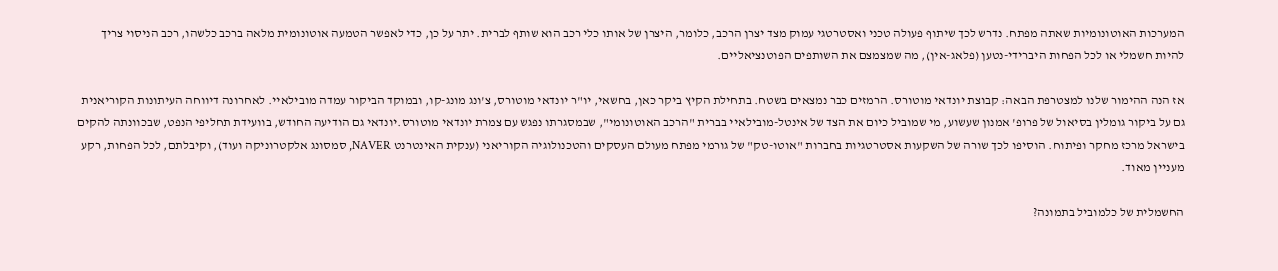המערכות האוטונומיות שאתה מפתח. נדרש לכך שיתוף פעולה טכני ואסטרטגי עמוק מצד יצרן הרכב, כלומר, היצרן של אותו כלי רכב הוא שותף לברית. יתר על כן, כדי לאפשר הטמעה אוטונומית מלאה ברכב כלשהו, רכב הניסוי צריך להיות חשמלי או לכל הפחות היברידי-נטען (פלאג-אין), מה שמצמצם את השותפים הפוטנציאליים.

אז הנה ההימור שלנו למצטרפת הבאה: קבוצת יונדאי מוטורס. הרמזים כבר נמצאים בשטח. בתחילת הקיץ ביקר כאן, בחשאי, יו"ר יונדאי מוטורס, צ'ונג מונג-קו, ובמוקד הביקור עמדה מובילאיי. לאחרונה דיווחה העיתונות הקוריאנית גם על ביקור גומלין בסיאול של פרופ' אמנון שעשוע, מי שמוביל כיום את הצד של אינטל-מובילאיי בברית "הרכב האוטונומי", שבמסגרתו נפגש עם צמרת יונדאי מוטורס.יונדאי גם הודיעה החודש, בוועידת תחליפי הנפט, שבכוונתה להקים בישראל מרכז מחקר ופיתוח. הוסיפו לכך שורה של השקעות אסטרטגיות בחברות "אוטו-טק" של גורמי מפתח מעולם העסקים והטכנולוגיה הקוריאני (ענקית האינטרנט NAVER, סמסונג אלקטרוניקה ועוד), וקיבלתם, לכל הפחות, רקע מעניין מאוד.

החשמלית של כלמוביל בתמונה?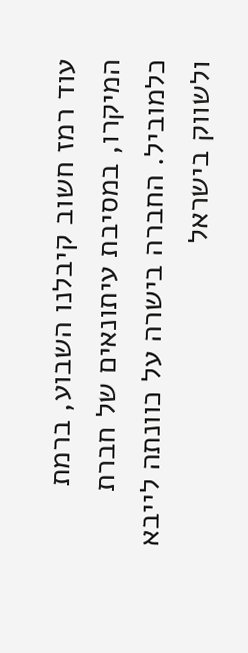עוד רמז חשוב קיבלנו השבוע, ברמת המיקרו, במסיבת עיתונאים של חברת כלמוביל. החברה בישרה על כוונתה לייבא ולשווק בישראל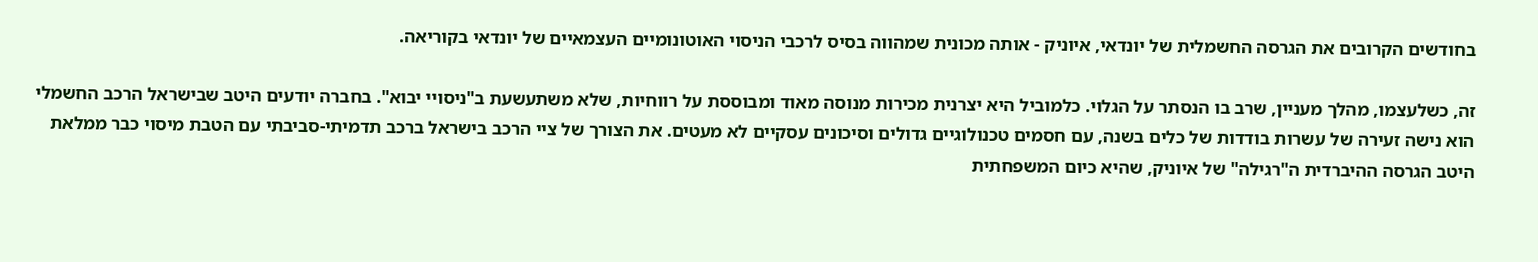בחודשים הקרובים את הגרסה החשמלית של יונדאי, איוניק - אותה מכונית שמהווה בסיס לרכבי הניסוי האוטונומיים העצמאיים של יונדאי בקוריאה.

זה, כשלעצמו, מהלך מעניין, שרב בו הנסתר על הגלוי. כלמוביל היא יצרנית מכירות מנוסה מאוד ומבוססת על רווחיות, שלא משתעשעת ב"ניסויי יבוא". בחברה יודעים היטב שבישראל הרכב החשמלי הוא נישה זעירה של עשרות בודדות של כלים בשנה, עם חסמים טכנולוגיים גדולים וסיכונים עסקיים לא מעטים. את הצורך של ציי הרכב בישראל ברכב תדמיתי-סביבתי עם הטבת מיסוי כבר ממלאת היטב הגרסה ההיברדית ה"רגילה" של איוניק, שהיא כיום המשפחתית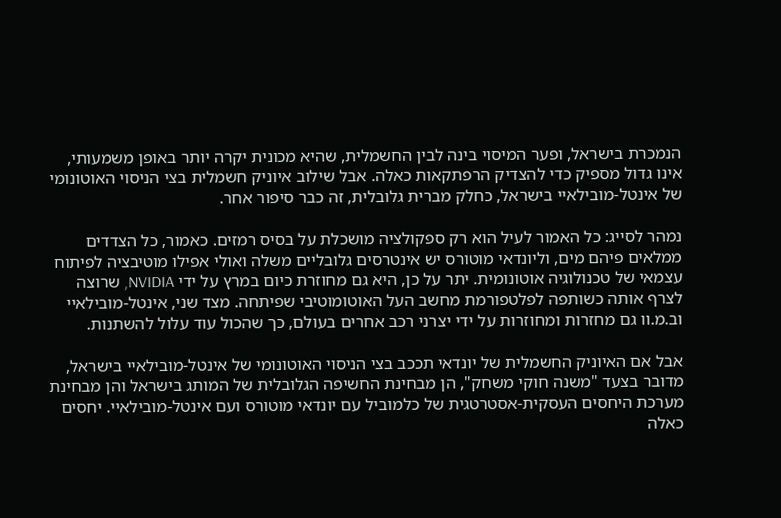הנמכרת בישראל, ופער המיסוי בינה לבין החשמלית, שהיא מכונית יקרה יותר באופן משמעותי, אינו גדול מספיק כדי להצדיק הרפתקאות כאלה. אבל שילוב איוניק חשמלית בצי הניסוי האוטונומי של אינטל-מובילאיי בישראל, כחלק מברית גלובלית, זה כבר סיפור אחר.

נמהר לסייג: כל האמור לעיל הוא רק ספקולציה מושכלת על בסיס רמזים. כאמור, כל הצדדים ממלאים פיהם מים, וליונדאי מוטורס יש אינטרסים גלובליים משלה ואולי אפילו מוטיבציה לפיתוח עצמאי של טכנולוגיה אוטונומית. יתר על כן, היא גם מחוזרת כיום במרץ על ידי NVIDIA, שרוצה לצרף אותה כשותפה לפלטפורמת מחשב העל האוטומוטיבי שפיתחה. מצד שני, אינטל-מובילאיי וב.מ.וו גם מחזרות ומחוזרות על ידי יצרני רכב אחרים בעולם, כך שהכול עוד עלול להשתנות.

אבל אם האיוניק החשמלית של יונדאי תככב בצי הניסוי האוטונומי של אינטל-מובילאיי בישראל, מדובר בצעד "משנה חוקי משחק", הן מבחינת החשיפה הגלובלית של המותג בישראל והן מבחינת מערכת היחסים העסקית-אסטרטגית של כלמוביל עם יונדאי מוטורס ועם אינטל-מובילאיי. יחסים כאלה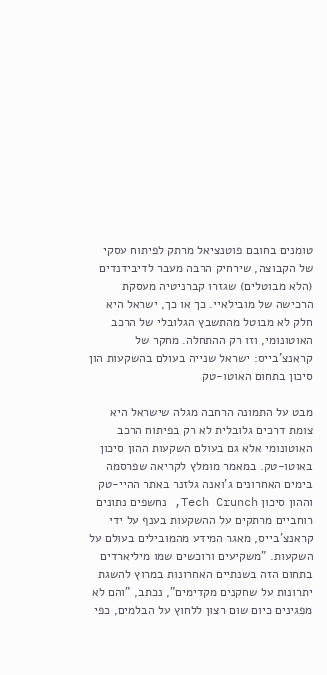טומנים בחובם פוטנציאל מרתק לפיתוח עסקי של הקבוצה, שירחיק הרבה מעבר לדיבידנדים (הלא מבוטלים) שגזרו קברניטיה מעסקת הרכישה של מובילאיי. כך או כך, ישראל היא חלק לא מבוטל מהתשבץ הגלובלי של הרכב האוטונומי, וזו רק ההתחלה. מחקר של קראנצ'בייס: ישראל שנייה בעולם בהשקעות הון סיכון בתחום האוטו-טק

מבט על התמונה הרחבה מגלה שישראל היא צומת דרכים גלובלית לא רק בפיתוח הרכב האוטונומי אלא גם בעולם השקעות ההון סיכון באוטו-טק. במאמר מומלץ לקריאה שפרסמה בימים האחרונים ג'ואנה גלזנר באתר ההיי-טק וההון סיכון Tech Crunch, נחשפים נתונים רוחביים מרתקים על ההשקעות בענף על ידי קראנצ'בייס, מאגר המידע מהמובילים בעולם על השקעות. "משקיעים ורוכשים שמו מיליארדים בתחום הזה בשנתיים האחרונות במרוץ להשגת יתרונות על שחקנים מקדימים", נכתב, "והם לא מפגינים כיום שום רצון ללחוץ על הבלמים, כפי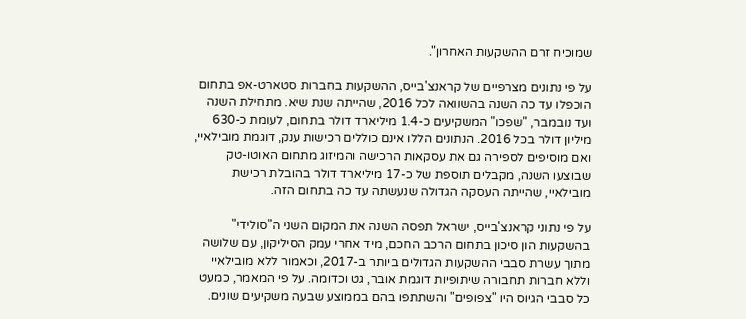שמוכיח זרם ההשקעות האחרון".

על פי נתונים מצרפיים של קראנצ'בייס, ההשקעות בחברות סטארט-אפ בתחום הוכפלו עד כה השנה בהשוואה לכל 2016, שהייתה שנת שיא. מתחילת השנה ועד נובמבר, "שפכו" המשקיעים כ-1.4 מיליארד דולר בתחום, לעומת כ-630 מיליון דולר בכל 2016. הנתונים הללו אינם כוללים רכישות ענק, דוגמת מובילאיי, ואם מוסיפים לספירה גם את עסקאות הרכישה והמיזוג מתחום האוטו-טק שבוצעו השנה, מקבלים תוספת של כ-17 מיליארד דולר בהובלת רכישת מובילאיי, שהייתה העסקה הגדולה שנעשתה עד כה בתחום הזה.

על פי נתוני קראנצ'בייס, ישראל תפסה השנה את המקום השני ה"סולידי" בהשקעות הון סיכון בתחום הרכב החכם, מיד אחרי עמק הסיליקון, עם שלושה מתוך עשרת סבבי ההשקעות הגדולים ביותר ב-2017, וכאמור ללא מובילאיי וללא חברות תחבורה שיתופיות דוגמת אובר, גט וכדומה. על פי המאמר, כמעט כל סבבי הגיוס היו "צפופים" והשתתפו בהם בממוצע שבעה משקיעים שונים.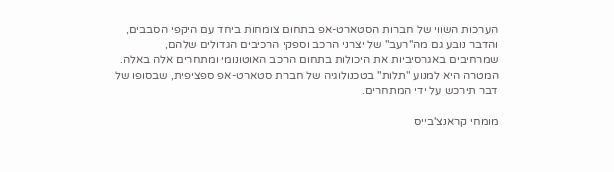הערכות השווי של חברות הסטארט-אפ בתחום צומחות ביחד עם היקפי הסבבים, והדבר נובע גם מה"רעב" של יצרני הרכב וספקי הרכיבים הגדולים שלהם, שמרחיבים באגרסיביות את היכולות בתחום הרכב האוטונומי ומתחרים אלה באלה. המטרה היא למנוע "תלות" בטכנולוגיה של חברת סטארט-אפ ספציפית, שבסופו של דבר תירכש על ידי המתחרים.

מומחי קראנצ'בייס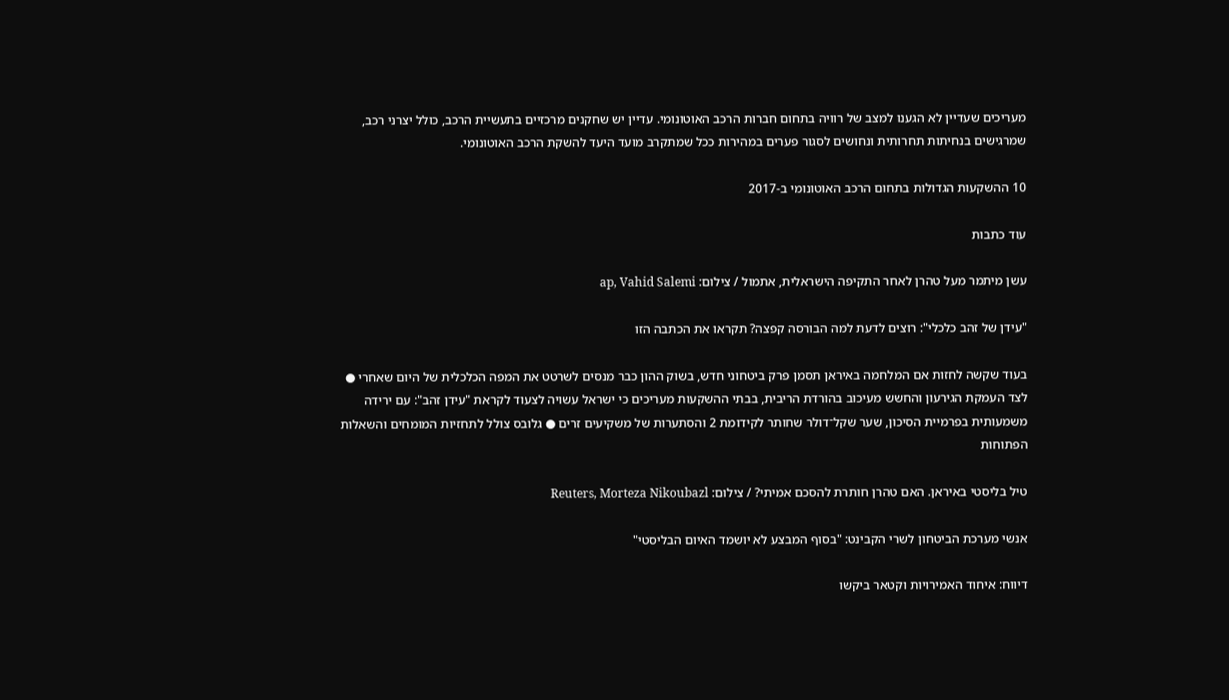מעריכים שעדיין לא הגענו למצב של רוויה בתחום חברות הרכב האוטונומי. עדיין יש שחקנים מרכזיים בתעשיית הרכב, כולל יצרני רכב, שמרגישים בנחיתות תחרותית ונחושים לסגור פערים במהירות ככל שמתקרב מועד היעד להשקת הרכב האוטונומי.

10 ההשקעות הגדולות בתחום הרכב האוטונומי ב-2017

עוד כתבות

עשן מיתמר מעל טהרן לאחר התקיפה הישראלית, אתמול / צילום: ap, Vahid Salemi

"עידן של זהב כלכלי": רוצים לדעת למה הבורסה קפצה? תקראו את הכתבה הזו

בעוד שקשה לחזות אם המלחמה באיראן תסמן פרק ביטחוני חדש, בשוק ההון כבר מנסים לשרטט את המפה הכלכלית של היום שאחרי ● לצד העמקת הגירעון והחשש מעיכוב בהורדת הריבית, בבתי ההשקעות מעריכים כי ישראל עשויה לצעוד לקראת "עידן זהב": עם ירידה משמעותית בפרמיית הסיכון, שער שקל־דולר שחותר לקידומת 2 והסתערות של משקיעים זרים ● גלובס צולל לתחזיות המומחים והשאלות הפתוחות

טיל בליסטי באיראן. האם טהרן חותרת להסכם אמיתי? / צילום: Reuters, Morteza Nikoubazl

אנשי מערכת הביטחון לשרי הקבינט: "בסוף המבצע לא יושמד האיום הבליסטי"

דיווח: איחוד האמירויות וקטאר ביקשו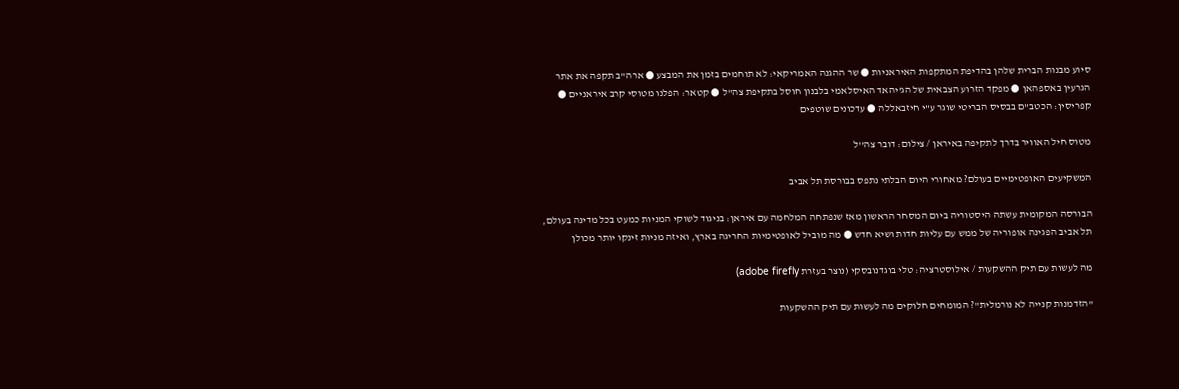סיוע מבנות הברית שלהן בהדיפת המתקפות האיראניות ● שר ההגנה האמריקאי: לא תוחמים בזמן את המבצע ● ארה"ב תקפה את אתר הגרעין באספהאן ● מפקד הזרוע הצבאית של הג'יהאד האיסלאמי בלבנון חוסל בתקיפת צה"ל ● קטאר: הפלנו מטוסי קרב איראניים ● קפריסין: הכטב"ם בבסיס הבריטי שוגר ע"י חיזבאללה ● עדכונים שוטפים

מטוס חיל האוויר בדרך לתקיפה באיראן / צילום: דובר צה''ל

המשקיעים האופטימיים בעולם? מאחורי היום הבלתי נתפס בבורסת תל אביב

הבורסה המקומית עשתה היסטוריה ביום המסחר הראשון מאז שנפתחה המלחמה עם איראן: בניגוד לשוקי המניות כמעט בכל מדינה בעולם, תל אביב הפגינה אופוריה של ממש עם עליות חדות ושיא חדש ● מה מוביל לאופטימיות החריגה בארץ, ואיזה מניות זינקו יותר מכולן

מה לעשות עם תיק ההשקעות / אילוסטרציה: טלי בוגדנובסקי (נוצר בעזרת adobe firefly)

"הזדמנות קנייה לא נורמלית"? המומחים חלוקים מה לעשות עם תיק ההשקעות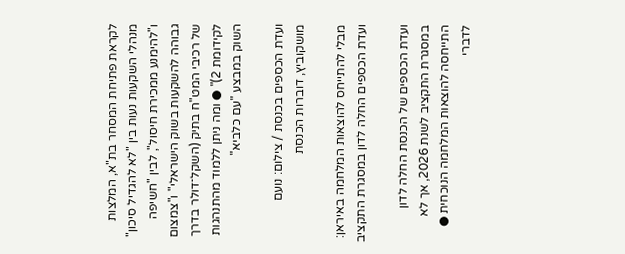לקראת פתיחת המסחר בת"א, המלצות מנהלי השקעות נעות בין "לא להגדיל סיכון" ו"להימנע ממכירת חיסול", לבין "חשיפה גבוהה להשקעות בשוק הישראלי" ו"צמצום של רכיבי המט"ח בתיק (השקל־דולר בדרך לקידומת 2)" ● ומה ניתן ללמוד מהתנהגות השוק במבצע "עם כלביא"

ועדת הכספים בכנסת / צילום: נועם מושקוביץ, דוברות הכנסת

מבלי להתייחס להוצאות המלחמה באיראן: ועדת הכספים החלה לדון במסגרת התקציב

ועדת הכספים של הכנסת החלה לדון במסגרת התקציב לשנת 2026, אך לא התייחסה להוצאות המלחמה הנוכחית ● לדברי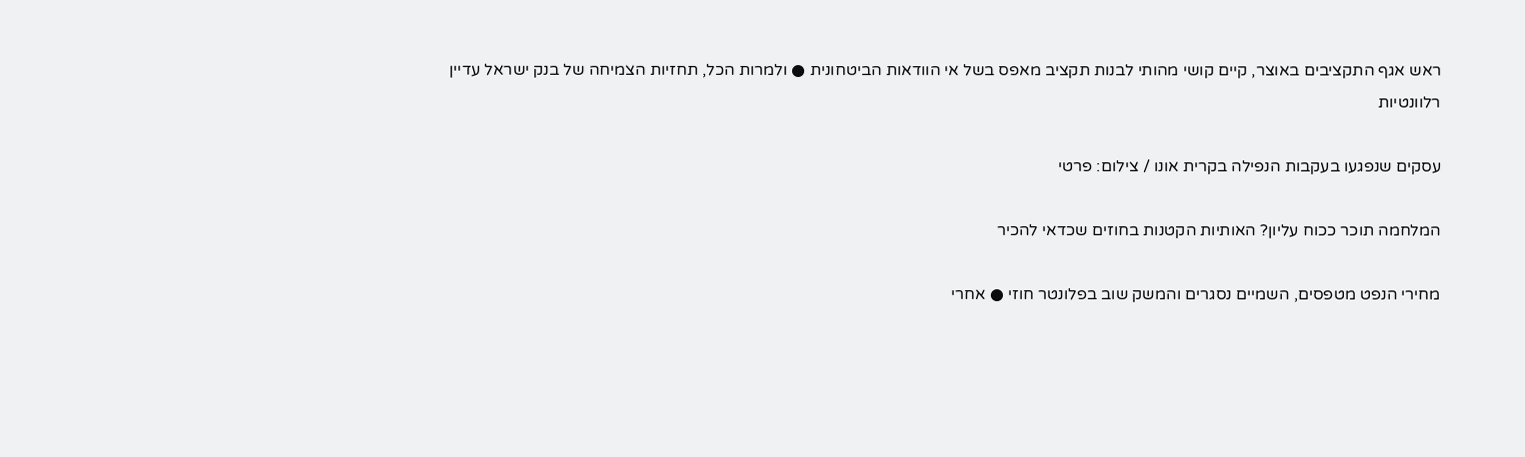ראש אגף התקציבים באוצר, קיים קושי מהותי לבנות תקציב מאפס בשל אי הוודאות הביטחונית ● ולמרות הכל, תחזיות הצמיחה של בנק ישראל עדיין רלוונטיות

עסקים שנפגעו בעקבות הנפילה בקרית אונו / צילום: פרטי

המלחמה תוכר ככוח עליון? האותיות הקטנות בחוזים שכדאי להכיר

מחירי הנפט מטפסים, השמיים נסגרים והמשק שוב בפלונטר חוזי ● אחרי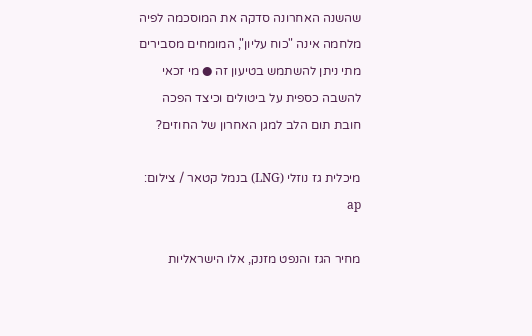שהשנה האחרונה סדקה את המוסכמה לפיה מלחמה אינה "כוח עליון", המומחים מסבירים מתי ניתן להשתמש בטיעון זה ● מי זכאי להשבה כספית על ביטולים וכיצד הפכה חובת תום הלב למגן האחרון של החוזים?

מיכלית גז נוזלי (LNG) בנמל קטאר / צילום: ap

מחיר הגז והנפט מזנק, אלו הישראליות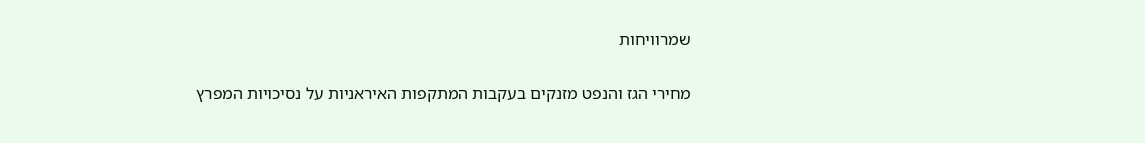שמרוויחות

מחירי הגז והנפט מזנקים בעקבות המתקפות האיראניות על נסיכויות המפרץ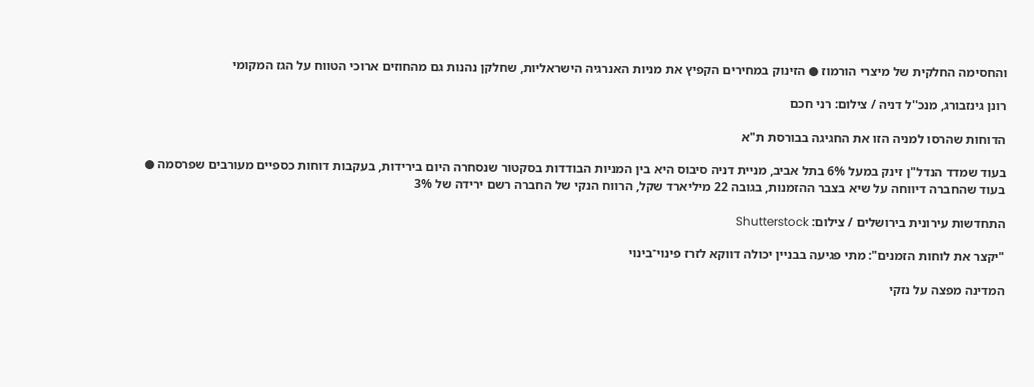והחסימה החלקית של מיצרי הורמוז ● הזינוק במחירים הקפיץ את מניות האנרגיה הישראליות, שחלקן נהנות גם מהחוזים ארוכי הטווח על הגז המקומי

רונן גינזבורג, מנכ''ל דניה / צילום: רני חכם

הדוחות שהרסו למניה הזו את החגיגה בבורסת ת"א

בעוד שמדד הנדל"ן זינק במעל 6% בתל אביב, מניית דניה סיבוס היא בין המניות הבודדות בסקטור שנסחרה היום בירידות, בעקבות דוחות כספיים מעורבים שפרסמה ● בעוד שהחברה דיווחה על שיא בצבר ההזמנות, בגובה 22 מיליארד שקל, הרווח הנקי של החברה רשם ירידה של 3%

התחדשות עירונית בירושלים / צילום: Shutterstock

"יקצר את לוחות הזמנים": מתי פגיעה בבניין יכולה דווקא לזרז פינוי־בינוי

המדינה מפצה על נזקי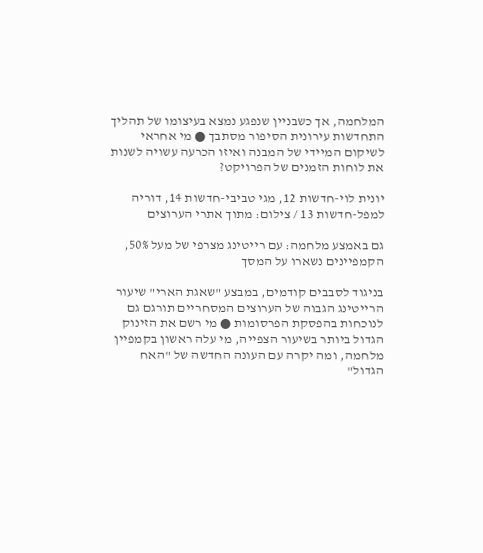המלחמה, אך כשבניין שנפגע נמצא בעיצומו של תהליך התחדשות עירונית הסיפור מסתבך ● מי אחראי לשיקום המיידי של המבנה ואיזו הכרעה עשויה לשנות את לוחות הזמנים של הפרויקט?

יונית לוי-חדשות 12, מגי טביבי-חדשות 14, דוריה למפל-חדשות 13 / צילום: מתוך אתרי הערוצים

גם באמצע מלחמה: עם רייטינג מצרפי של מעל 50%, הקמפיינים נשארו על המסך

בניגוד לסבבים קודמים, במבצע "שאגת הארי" שיעור הרייטינג הגבוה של הערוצים המסחריים תורגם גם לנוכחות בהפסקת הפרסומות ● מי רשם את הזינוק הגדול ביותר בשיעור הצפייה, מי עלה ראשון בקמפיין מלחמה, ומה יקרה עם העונה החדשה של "האח הגדול"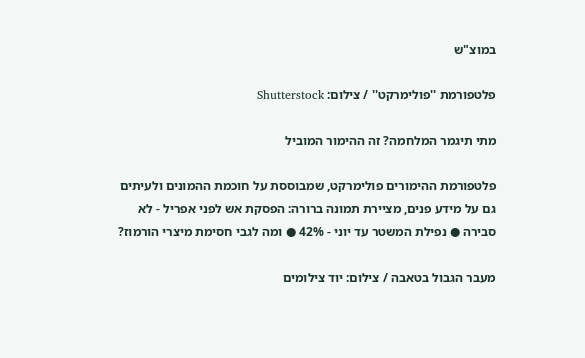במוצ"ש

פלטפורמת ''פולימרקט'' / צילום: Shutterstock

מתי תיגמר המלחמה? זה ההימור המוביל

פלטפורמת ההימורים פולימרקט, שמבוססת על חוכמת ההמונים ולעיתים גם על מידע פנים, מציירת תמונה ברורה: הפסקת אש לפני אפריל - לא סבירה ● נפילת המשטר עד יוני - 42% ● ומה לגבי חסימת מיצרי הורמוז?

מעבר הגבול בטאבה / צילום: יוד צילומים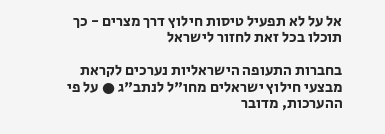אל על לא תפעיל טיסות חילוץ דרך מצרים - כך תוכלו בכל זאת לחזור לישראל

בחברות התעופה הישראליות נערכים לקראת מבצעי חילוץ ישראלים מחו"ל לנתב"ג ● על פי ההערכות, מדובר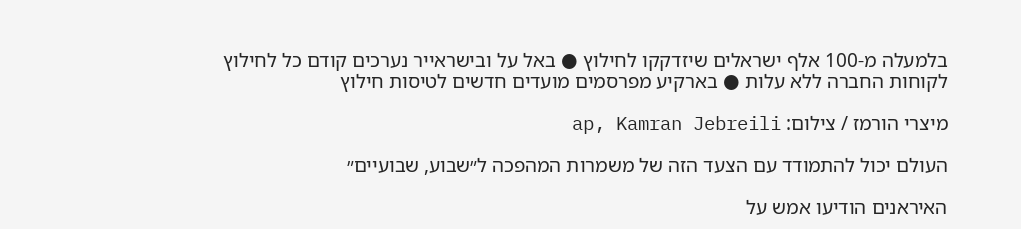בלמעלה מ-100 אלף ישראלים שיזדקקו לחילוץ ● באל על ובישראייר נערכים קודם כל לחילוץ לקוחות החברה ללא עלות ● בארקיע מפרסמים מועדים חדשים לטיסות חילוץ

מיצרי הורמז / צילום: ap, Kamran Jebreili

העולם יכול להתמודד עם הצעד הזה של משמרות המהפכה ל״שבוע, שבועיים״

האיראנים הודיעו אמש על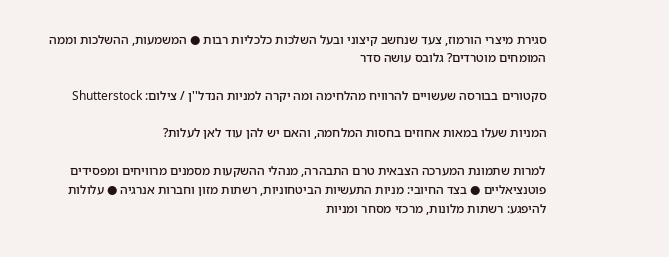סגירת מיצרי הורמוז, צעד שנחשב קיצוני ובעל השלכות כלכליות רבות ● המשמעות, ההשלכות וממה המומחים מוטרדים? גלובס עושה סדר

סקטורים בבורסה שעשויים להרוויח מהלחימה ומה יקרה למניות הנדל''ן / צילום: Shutterstock

המניות שעלו במאות אחוזים בחסות המלחמה, והאם יש להן עוד לאן לעלות?

למרות שתמונת המערכה הצבאית טרם התבהרה, מנהלי ההשקעות מסמנים מרוויחים ומפסידים פוטנציאליים ● בצד החיובי: מניות התעשיות הביטחוניות, רשתות מזון וחברות אנרגיה ● עלולות להיפגע: רשתות מלונות, מרכזי מסחר ומניות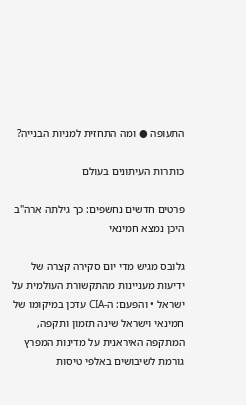התעופה ● ומה התחזית למניות הבנייה?

כותרות העיתונים בעולם

פרטים חדשים נחשפים: כך גילתה ארה"ב היכן נמצא חמינאי

גלובס מגיש מדי יום סקירה קצרה של ידיעות מעניינות מהתקשורת העולמית על ישראל • והפעם: ה-CIA עדכן במיקומו של חמינאי וישראל שינה תזמון ותקפה, המתקפה האיראנית על מדינות המפרץ גורמת לשיבושים באלפי טיסות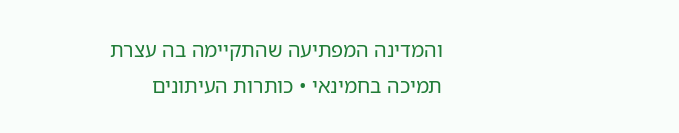והמדינה המפתיעה שהתקיימה בה עצרת תמיכה בחמינאי • כותרות העיתונים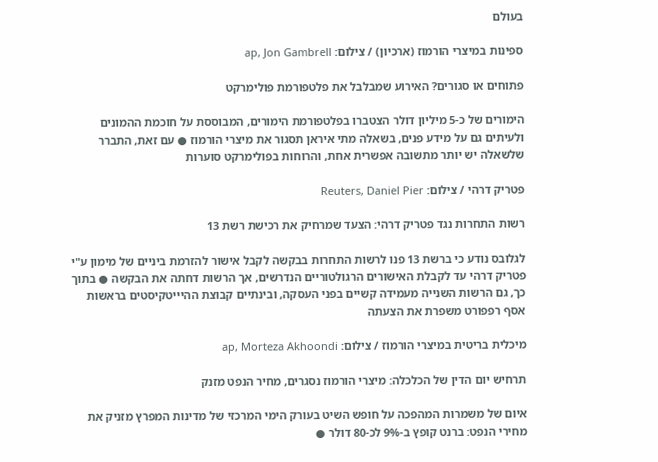בעולם

ספינות במיצרי הורמוז (ארכיון) / צילום: ap, Jon Gambrell

פתוחים או סגורים? האירוע שמבלבל את פלטפורמת פולימרקט

הימורים של כ-5 מיליון דולר הצטברו בפלטפורמת הימורים, המבוססת על חוכמת ההמונים ולעיתים גם על מידע פנים, בשאלה מתי איראן תסגור את מיצרי הורמוז ● עם זאת, התברר שלשאלה יש יותר מתשובה אפשרית אחת, והרוחות בפולימרקט סוערות

פטריק דרהי / צילום: Reuters, Daniel Pier

רשות התחרות נגד פטריק דרהי: הצעד שמרחיק את רכישת רשת 13

לגלובס נודע כי ברשת 13 פנו לרשות התחרות בבקשה לקבל אישור להזרמת ביניים של מימון ע"י פטריק דרהי עד לקבלת האישורים הרגולטוריים הנדרשים, אך הרשות דחתה את הבקשה ● בתוך כך, גם הרשות השנייה מעמידה קשיים בפני העסקה, ובינתיים קבוצת ההיייטקיסטים בראשות אסף רפפורט משפרת את הצעתה

מיכלית בריטית במיצרי הורמוז / צילום: ap, Morteza Akhoondi

תרחיש יום הדין של הכלכלה: מיצרי הורמוז נסגרים, מחיר הנפט מזנק

איום של משמרות המהפכה על חופש השיט בעורק הימי המרכזי של מדינות המפרץ מזניק את מחירי הנפט: ברנט קופץ ב-9% לכ-80 דולר ●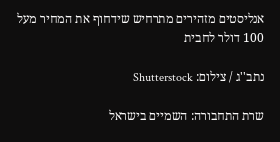אנליסטים מזהירים מתרחיש שידחוף את המחיר מעל 100 דולר לחבית

נתב''ג / צילום: Shutterstock

שרת התחבורה: השמיים בישראל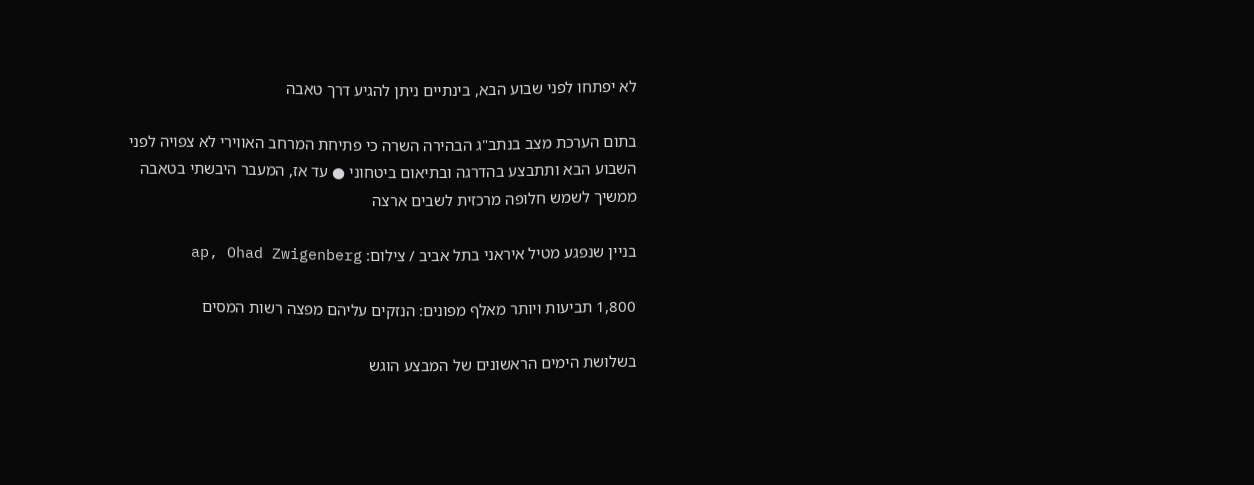לא יפתחו לפני שבוע הבא, בינתיים ניתן להגיע דרך טאבה

בתום הערכת מצב בנתב"ג הבהירה השרה כי פתיחת המרחב האווירי לא צפויה לפני השבוע הבא ותתבצע בהדרגה ובתיאום ביטחוני ● עד אז, המעבר היבשתי בטאבה ממשיך לשמש חלופה מרכזית לשבים ארצה

בניין שנפגע מטיל איראני בתל אביב / צילום: ap, Ohad Zwigenberg

1,800 תביעות ויותר מאלף מפונים: הנזקים עליהם מפצה רשות המסים

בשלושת הימים הראשונים של המבצע הוגש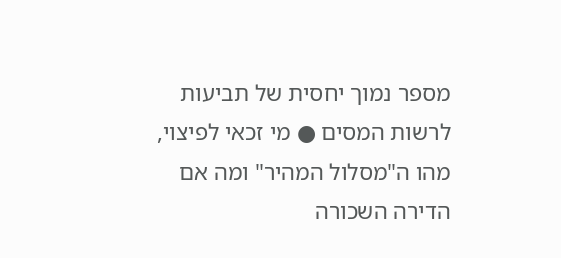מספר נמוך יחסית של תביעות לרשות המסים ● מי זכאי לפיצוי, מהו ה"מסלול המהיר" ומה אם הדירה השכורה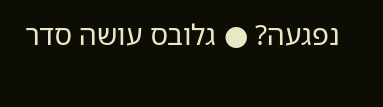נפגעה? ● גלובס עושה סדר